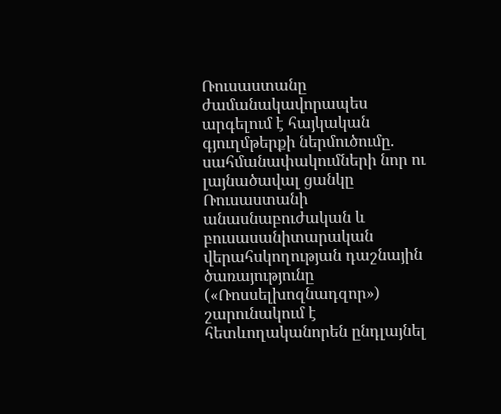Ռուսաստանը ժամանակավորապես արգելում է հայկական գյուղմթերքի ներմուծումը. սահմանափակումների նոր ու լայնածավալ ցանկը
Ռուսաստանի անասնաբուժական և բուսասանիտարական վերահսկողության դաշնային ծառայությունը («Ռոսսելխոզնադզոր») շարունակում է հետևողականորեն ընդլայնել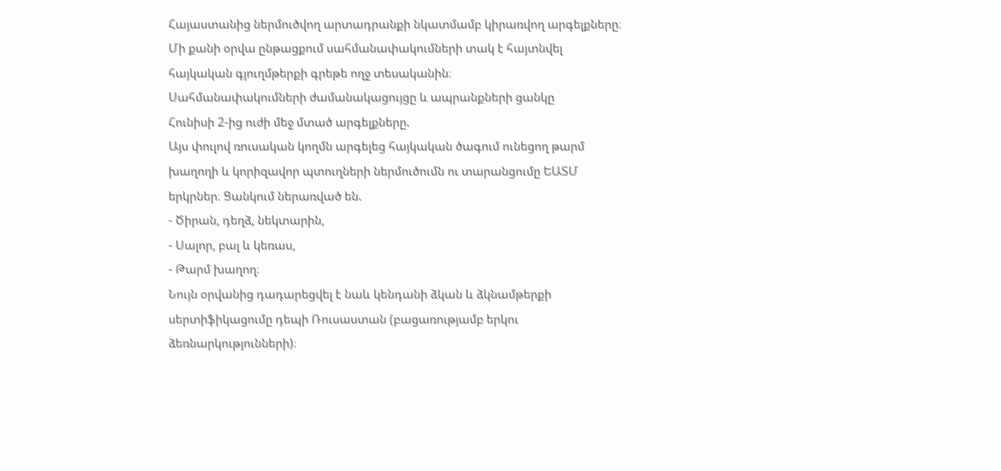Հայաստանից ներմուծվող արտադրանքի նկատմամբ կիրառվող արգելքները։ Մի քանի օրվա ընթացքում սահմանափակումների տակ է հայտնվել հայկական գյուղմթերքի գրեթե ողջ տեսականին։
Սահմանափակումների ժամանակացույցը և ապրանքների ցանկը
Հունիսի 2-ից ուժի մեջ մտած արգելքները.
Այս փուլով ռուսական կողմն արգելեց հայկական ծագում ունեցող թարմ խաղողի և կորիզավոր պտուղների ներմուծումն ու տարանցումը ԵԱՏՄ երկրներ։ Ցանկում ներառված են.
- Ծիրան, դեղձ, նեկտարին,
- Սալոր, բալ և կեռաս,
- Թարմ խաղող։
Նույն օրվանից դադարեցվել է նաև կենդանի ձկան և ձկնամթերքի սերտիֆիկացումը դեպի Ռուսաստան (բացառությամբ երկու ձեռնարկությունների)։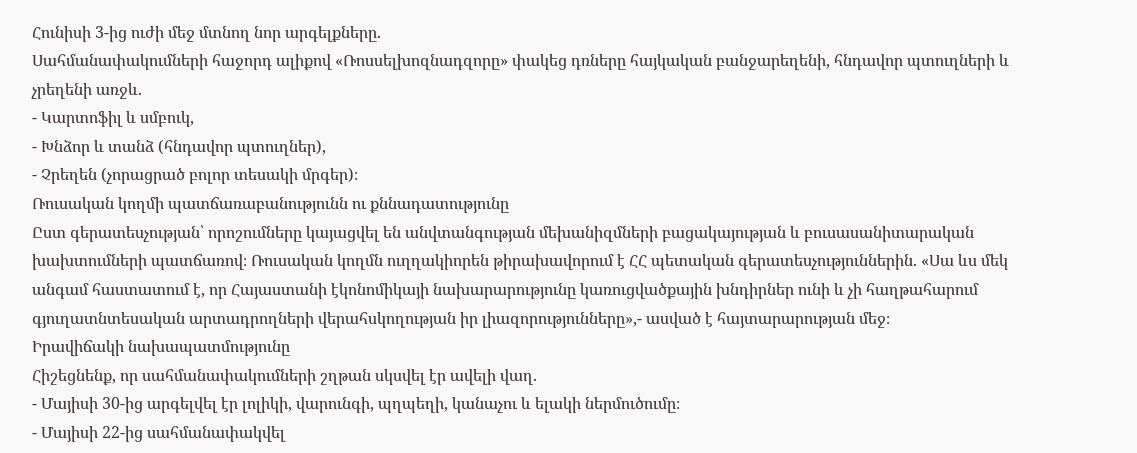Հունիսի 3-ից ուժի մեջ մտնող նոր արգելքները.
Սահմանափակումների հաջորդ ալիքով «Ռոսսելխոզնադզորը» փակեց դռները հայկական բանջարեղենի, հնդավոր պտուղների և չրեղենի առջև.
- Կարտոֆիլ և սմբուկ,
- Խնձոր և տանձ (հնդավոր պտուղներ),
- Չրեղեն (չորացրած բոլոր տեսակի մրգեր)։
Ռուսական կողմի պատճառաբանությունն ու քննադատությունը
Ըստ գերատեսչության՝ որոշումները կայացվել են անվտանգության մեխանիզմների բացակայության և բուսասանիտարական խախտումների պատճառով։ Ռուսական կողմն ուղղակիորեն թիրախավորում է ՀՀ պետական գերատեսչություններին. «Սա ևս մեկ անգամ հաստատում է, որ Հայաստանի էկոնոմիկայի նախարարությունը կառուցվածքային խնդիրներ ունի և չի հաղթահարում գյուղատնտեսական արտադրողների վերահսկողության իր լիազորությունները»,- ասված է հայտարարության մեջ։
Իրավիճակի նախապատմությունը
Հիշեցնենք, որ սահմանափակումների շղթան սկսվել էր ավելի վաղ.
- Մայիսի 30-ից արգելվել էր լոլիկի, վարունգի, պղպեղի, կանաչու և ելակի ներմուծումը։
- Մայիսի 22-ից սահմանափակվել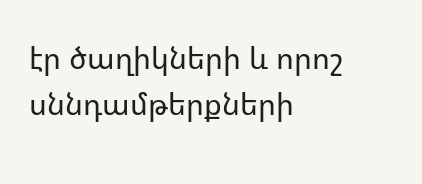էր ծաղիկների և որոշ սննդամթերքների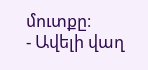մուտքը։
- Ավելի վաղ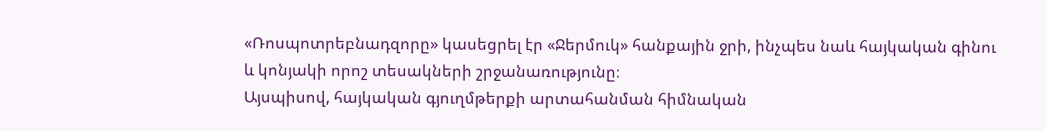«Ռոսպոտրեբնադզորը» կասեցրել էր «Ջերմուկ» հանքային ջրի, ինչպես նաև հայկական գինու և կոնյակի որոշ տեսակների շրջանառությունը։
Այսպիսով, հայկական գյուղմթերքի արտահանման հիմնական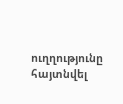ուղղությունը հայտնվել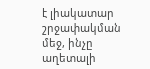է լիակատար շրջափակման մեջ, ինչը աղետալի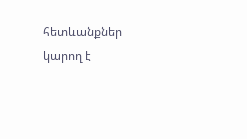հետևանքներ կարող է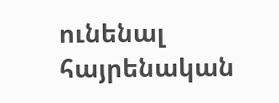ունենալ հայրենական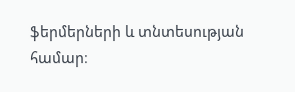ֆերմերների և տնտեսության համար։